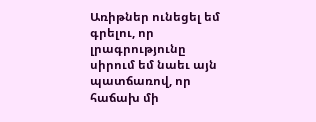Առիթներ ունեցել եմ գրելու, որ լրագրությունը սիրում եմ նաեւ այն պատճառով, որ հաճախ մի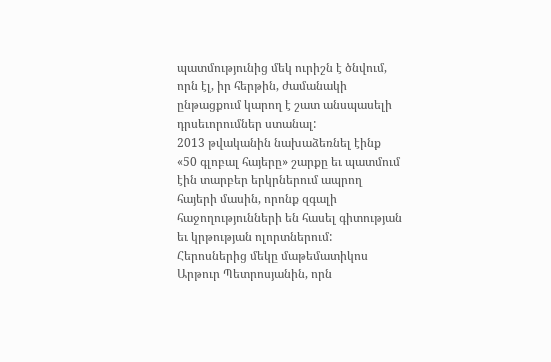պատմությունից մեկ ուրիշն է ծնվում, որն էլ, իր հերթին, ժամանակի ընթացքում կարող է շատ անսպասելի դրսեւորումներ ստանալ:
2013 թվականին նախաձեռնել էինք «50 գլոբալ հայերը» շարքը եւ պատմում էին տարբեր երկրներում ապրող հայերի մասին, որոնք զգալի հաջողությունների են հասել գիտության եւ կրթության ոլորտներում: Հերոսներից մեկը մաթեմատիկոս Արթուր Պետրոսյանին, որն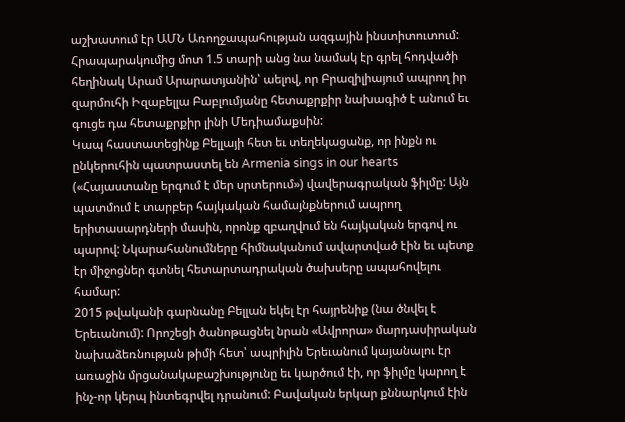աշխատում էր ԱՄՆ Առողջապահության ազգային ինստիտուտում: Հրապարակումից մոտ 1.5 տարի անց նա նամակ էր գրել հոդվածի հեղինակ Արամ Արարատյանին՝ աելով, որ Բրազիլիայում ապրող իր զարմուհի Իզաբելլա Բաբլումյանը հետաքրքիր նախագիծ է անում եւ գուցե դա հետաքրքիր լինի Մեդիամաքսին:
Կապ հաստատեցինք Բելլայի հետ եւ տեղեկացանք, որ ինքն ու ընկերուհին պատրաստել են Armenia sings in our hearts («Հայաստանը երգում է մեր սրտերում») վավերագրական ֆիլմը: Այն պատմում է տարբեր հայկական համայնքներում ապրող երիտասարդների մասին, որոնք զբաղվում են հայկական երգով ու պարով: Նկարահանումները հիմնականում ավարտված էին եւ պետք էր միջոցներ գտնել հետարտադրական ծախսերը ապահովելու համար:
2015 թվականի գարնանը Բելլան եկել էր հայրենիք (նա ծնվել է Երեւանում): Որոշեցի ծանոթացնել նրան «Ավրորա» մարդասիրական նախաձեռնության թիմի հետ՝ ապրիլին Երեւանում կայանալու էր առաջին մրցանակաբաշխությունը եւ կարծում էի, որ ֆիլմը կարող է ինչ-որ կերպ ինտեգրվել դրանում: Բավական երկար քննարկում էին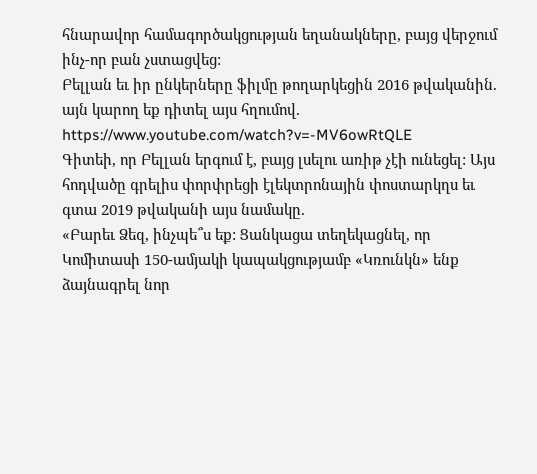հնարավոր համագործակցության եղանակները, բայց վերջում ինչ-որ բան չստացվեց:
Բելլան եւ իր ընկերները ֆիլմը թողարկեցին 2016 թվականին. այն կարող եք դիտել այս հղումով.
https://www.youtube.com/watch?v=-MV6owRtQLE
Գիտեի, որ Բելլան երգում է, բայց լսելու առիթ չէի ունեցել: Այս հոդվածը գրելիս փորփրեցի էլեկտրոնային փոստարկղս եւ գտա 2019 թվականի այս նամակը.
«Բարեւ Ձեզ, ինչպե՞ս եք: Ցանկացա տեղեկացնել, որ Կոմիտասի 150-ամյակի կապակցությամբ «Կռունկն» ենք ձայնագրել նոր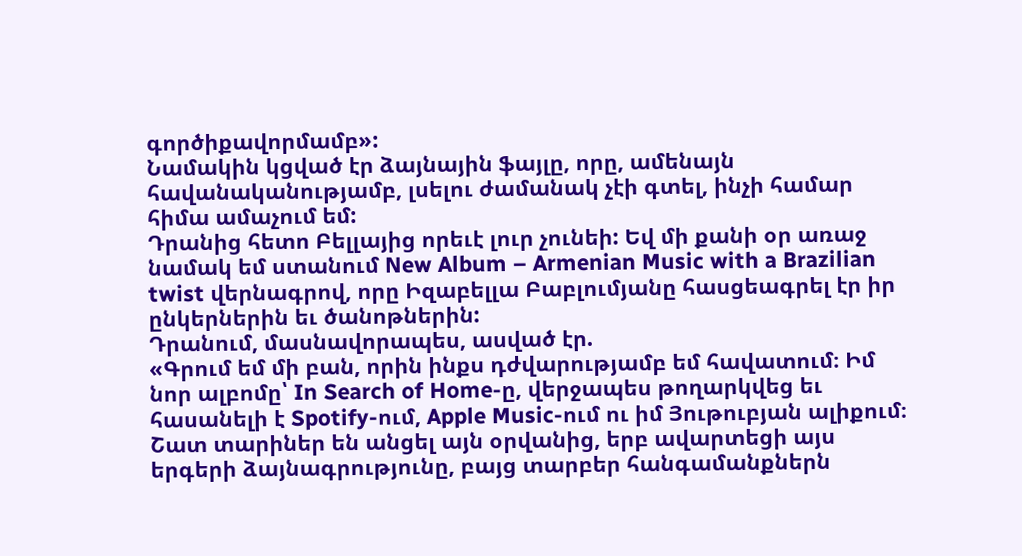գործիքավորմամբ»:
Նամակին կցված էր ձայնային ֆայլը, որը, ամենայն հավանականությամբ, լսելու ժամանակ չէի գտել, ինչի համար հիմա ամաչում եմ:
Դրանից հետո Բելլայից որեւէ լուր չունեի: Եվ մի քանի օր առաջ նամակ եմ ստանում New Album – Armenian Music with a Brazilian twist վերնագրով, որը Իզաբելլա Բաբլումյանը հասցեագրել էր իր ընկերներին եւ ծանոթներին:
Դրանում, մասնավորապես, ասված էր.
«Գրում եմ մի բան, որին ինքս դժվարությամբ եմ հավատում։ Իմ նոր ալբոմը՝ In Search of Home-ը, վերջապես թողարկվեց եւ հասանելի է Spotify-ում, Apple Music-ում ու իմ Յութուբյան ալիքում։
Շատ տարիներ են անցել այն օրվանից, երբ ավարտեցի այս երգերի ձայնագրությունը, բայց տարբեր հանգամանքներն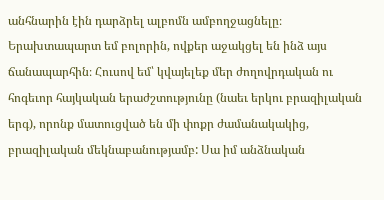անհնարին էին դարձրել ալբոմն ամբողջացնելը։
Երախտապարտ եմ բոլորին, ովքեր աջակցել են ինձ այս ճանապարհին։ Հուսով եմ՝ կվայելեք մեր ժողովրդական ու հոգեւոր հայկական երաժշտությունը (նաեւ երկու բրազիլական երգ), որոնք մատուցված են մի փոքր ժամանակակից, բրազիլական մեկնաբանությամբ: Սա իմ անձնական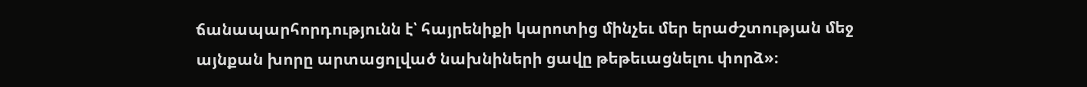ճանապարհորդությունն է՝ հայրենիքի կարոտից մինչեւ մեր երաժշտության մեջ այնքան խորը արտացոլված նախնիների ցավը թեթեւացնելու փորձ»։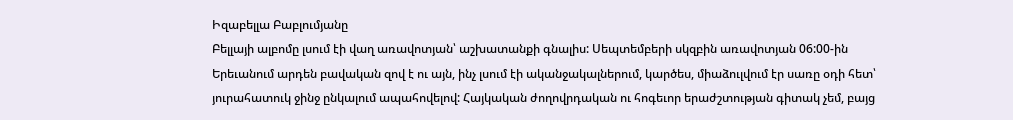Իզաբելլա Բաբլումյանը
Բելլայի ալբոմը լսում էի վաղ առավոտյան՝ աշխատանքի գնալիս: Սեպտեմբերի սկզբին առավոտյան 06:00-ին Երեւանում արդեն բավական զով է ու այն, ինչ լսում էի ականջակալներում, կարծես, միաձուլվում էր սառը օդի հետ՝ յուրահատուկ ջինջ ընկալում ապահովելով: Հայկական ժողովրդական ու հոգեւոր երաժշտության գիտակ չեմ, բայց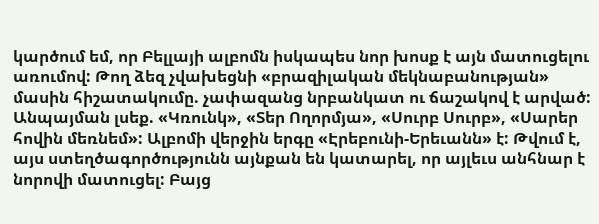կարծում եմ, որ Բելլայի ալբոմն իսկապես նոր խոսք է այն մատուցելու առումով: Թող ձեզ չվախեցնի «բրազիլական մեկնաբանության» մասին հիշատակումը. չափազանց նրբանկատ ու ճաշակով է արված:
Անպայման լսեք. «Կռունկ», «Տեր Ողորմյա», «Սուրբ Սուրբ», «Սարեր հովին մեռնեմ»: Ալբոմի վերջին երգը «Էրեբունի-Երեւանն» է: Թվում է, այս ստեղծագործությունն այնքան են կատարել, որ այլեւս անհնար է նորովի մատուցել: Բայց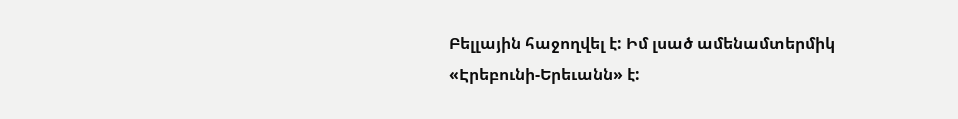Բելլային հաջողվել է: Իմ լսած ամենամտերմիկ «Էրեբունի-Երեւանն» է: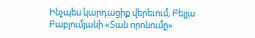Ինչպես կարդացիք վերեւում, Բելլա Բաբլումյանի «Տան որոնումը»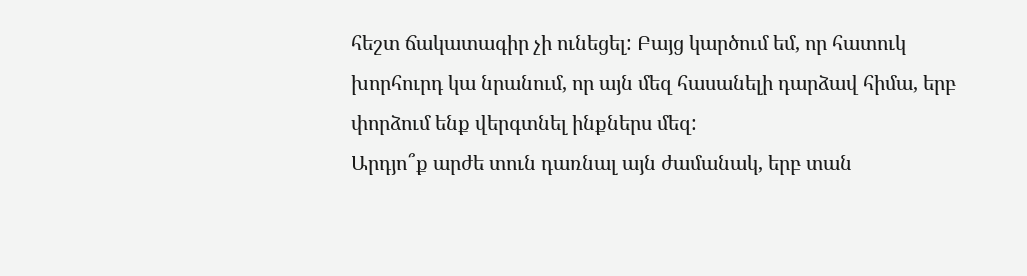հեշտ ճակատագիր չի ունեցել: Բայց կարծում եմ, որ հատուկ խորհուրդ կա նրանում, որ այն մեզ հասանելի դարձավ հիմա, երբ փորձում ենք վերգտնել ինքներս մեզ:
Արդյո՞ք արժե տուն դառնալ այն ժամանակ, երբ տան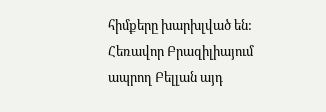հիմքերը խարխլված են: Հեռավոր Բրազիլիայում ապրող Բելլան այդ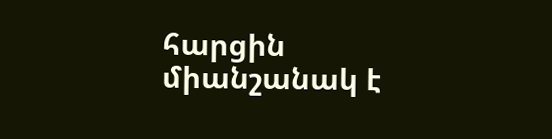հարցին միանշանակ է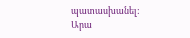պատասխանել:
Արա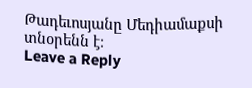Թադեւոսյանը Մեդիամաքսի տնօրենն է։
Leave a Reply